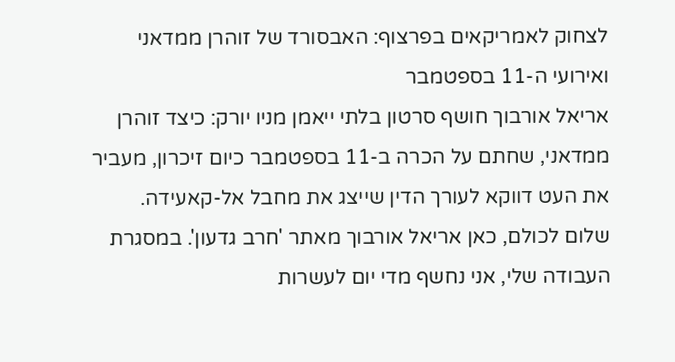לצחוק לאמריקאים בפרצוף: האבסורד של זוהרן ממדאני ואירועי ה-11 בספטמבר
אריאל אורבוך חושף סרטון בלתי ייאמן מניו יורק: כיצד זוהרן ממדאני, שחתם על הכרה ב-11 בספטמבר כיום זיכרון, מעביר את העט דווקא לעורך הדין שייצג את מחבל אל-קאעידה.
שלום לכולם, כאן אריאל אורבוך מאתר 'חרב גדעון'. במסגרת העבודה שלי, אני נחשף מדי יום לעשרות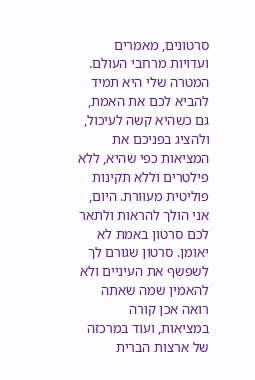סרטונים, מאמרים ועדויות מרחבי העולם. המטרה שלי היא תמיד להביא לכם את האמת, גם כשהיא קשה לעיכול, ולהציג בפניכם את המציאות כפי שהיא, ללא פילטרים וללא תקינות פוליטית מעוורת. היום, אני הולך להראות ולתאר לכם סרטון באמת לא יאומן. סרטון שגורם לך לשפשף את העיניים ולא להאמין שמה שאתה רואה אכן קורה במציאות, ועוד במרכזה של ארצות הברית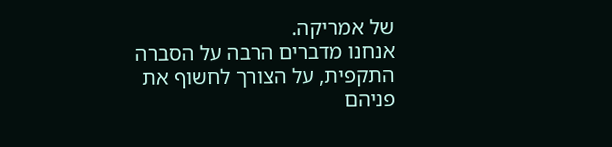של אמריקה.
אנחנו מדברים הרבה על הסברה התקפית, על הצורך לחשוף את פניהם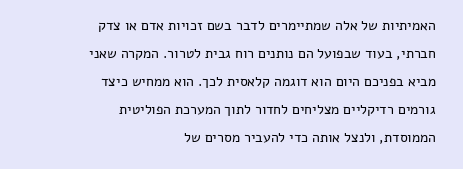האמיתיות של אלה שמתיימרים לדבר בשם זכויות אדם או צדק חברתי, בעוד שבפועל הם נותנים רוח גבית לטרור. המקרה שאני מביא בפניכם היום הוא דוגמה קלאסית לכך. הוא ממחיש כיצד גורמים רדיקליים מצליחים לחדור לתוך המערכת הפוליטית הממוסדת, ולנצל אותה כדי להעביר מסרים של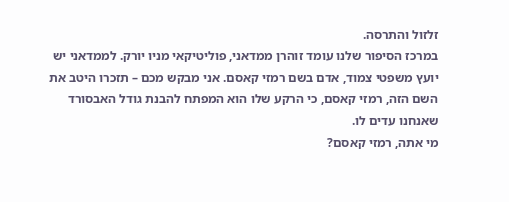זלזול והתרסה.
במרכז הסיפור שלנו עומד זוהרן ממדאני, פוליטיקאי מניו יורק. לממדאני יש יועץ משפטי צמוד, אדם בשם רמזי קאסם. אני מבקש מכם – תזכרו היטב את השם הזה, רמזי קאסם, כי הרקע שלו הוא המפתח להבנת גודל האבסורד שאנחנו עדים לו.
מי אתה, רמזי קאסם?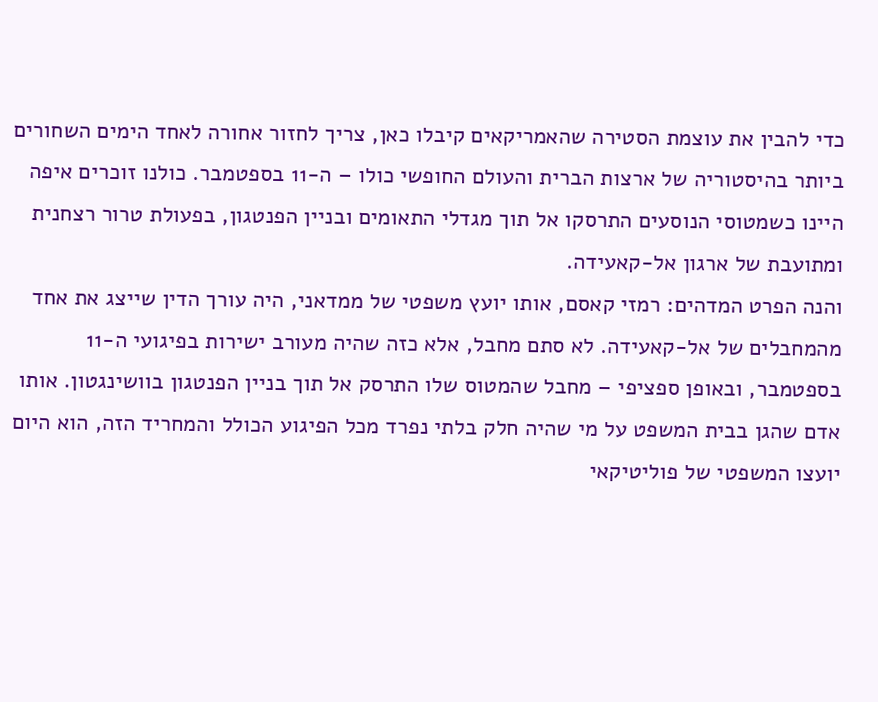כדי להבין את עוצמת הסטירה שהאמריקאים קיבלו כאן, צריך לחזור אחורה לאחד הימים השחורים ביותר בהיסטוריה של ארצות הברית והעולם החופשי כולו – ה-11 בספטמבר. כולנו זוכרים איפה היינו כשמטוסי הנוסעים התרסקו אל תוך מגדלי התאומים ובניין הפנטגון, בפעולת טרור רצחנית ומתועבת של ארגון אל-קאעידה.
והנה הפרט המדהים: רמזי קאסם, אותו יועץ משפטי של ממדאני, היה עורך הדין שייצג את אחד מהמחבלים של אל-קאעידה. לא סתם מחבל, אלא כזה שהיה מעורב ישירות בפיגועי ה-11 בספטמבר, ובאופן ספציפי – מחבל שהמטוס שלו התרסק אל תוך בניין הפנטגון בוושינגטון. אותו אדם שהגן בבית המשפט על מי שהיה חלק בלתי נפרד מכל הפיגוע הכולל והמחריד הזה, הוא היום יועצו המשפטי של פוליטיקאי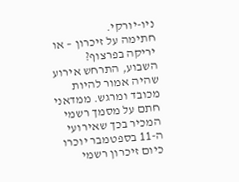ניו-יורקי.
חתימה על זיכרון – או יריקה בפרצוף?
השבוע, התרחש אירוע שהיה אמור להיות מכובד ומרגש. ממדאני חתם על מסמך רשמי המכיר בכך שאירועי ה-11 בספטמבר יוכרו כיום זיכרון רשמי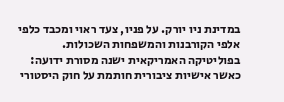במדינת ניו יורק. על פניו, צעד ראוי ומכבד כלפי אלפי הקורבנות והמשפחות השכולות.
בפוליטיקה האמריקאית ישנה מסורת ידועה: כאשר אישיות ציבורית חותמת על חוק היסטורי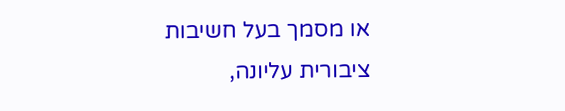או מסמך בעל חשיבות ציבורית עליונה,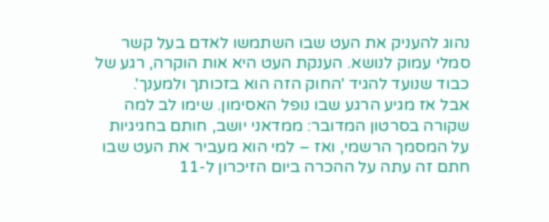נהוג להעניק את העט שבו השתמשו לאדם בעל קשר סמלי עמוק לנושא. הענקת העט היא אות הוקרה, רגע של כבוד שנועד להגיד 'החוק הזה הוא בזכותך ולמענך'.
אבל אז מגיע הרגע שבו נופל האסימון. שימו לב למה שקורה בסרטון המדובר: ממדאני יושב, חותם בחגיגיות על המסמך הרשמי, ואז – למי הוא מעביר את העט שבו חתם זה עתה על ההכרה ביום הזיכרון ל-11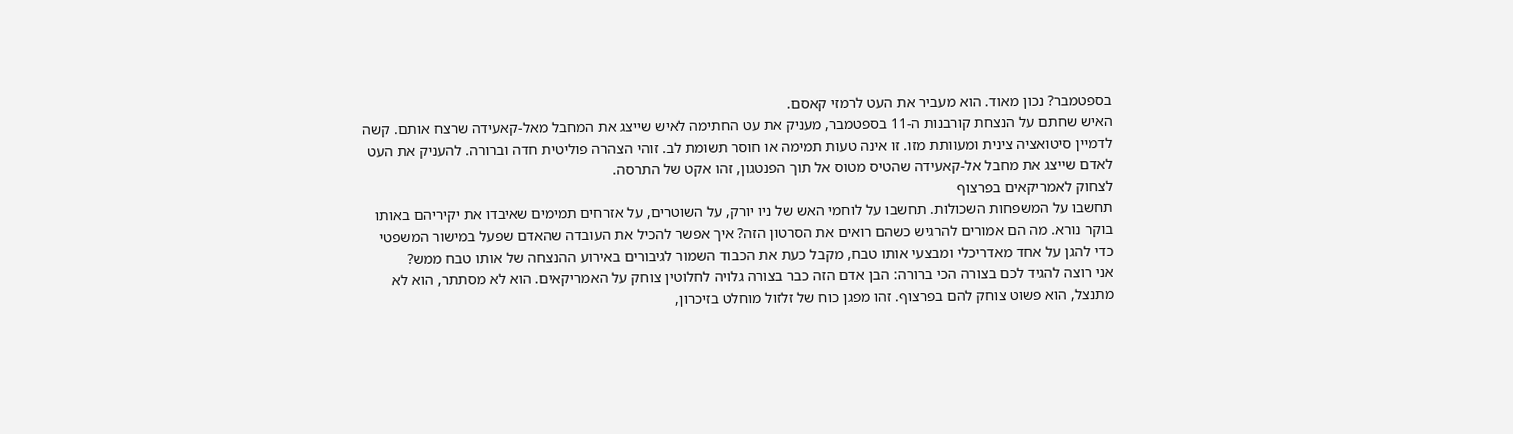בספטמבר? נכון מאוד. הוא מעביר את העט לרמזי קאסם.
האיש שחתם על הנצחת קורבנות ה-11 בספטמבר, מעניק את עט החתימה לאיש שייצג את המחבל מאל-קאעידה שרצח אותם. קשה לדמיין סיטואציה צינית ומעוותת מזו. זו אינה טעות תמימה או חוסר תשומת לב. זוהי הצהרה פוליטית חדה וברורה. להעניק את העט לאדם שייצג את מחבל אל-קאעידה שהטיס מטוס אל תוך הפנטגון, זהו אקט של התרסה.
לצחוק לאמריקאים בפרצוף
תחשבו על המשפחות השכולות. תחשבו על לוחמי האש של ניו יורק, על השוטרים, על אזרחים תמימים שאיבדו את יקיריהם באותו בוקר נורא. מה הם אמורים להרגיש כשהם רואים את הסרטון הזה? איך אפשר להכיל את העובדה שהאדם שפעל במישור המשפטי כדי להגן על אחד מאדריכלי ומבצעי אותו טבח, מקבל כעת את הכבוד השמור לגיבורים באירוע ההנצחה של אותו טבח ממש?
אני רוצה להגיד לכם בצורה הכי ברורה: הבן אדם הזה כבר בצורה גלויה לחלוטין צוחק על האמריקאים. הוא לא מסתתר, הוא לא מתנצל, הוא פשוט צוחק להם בפרצוף. זהו מפגן כוח של זלזול מוחלט בזיכרון,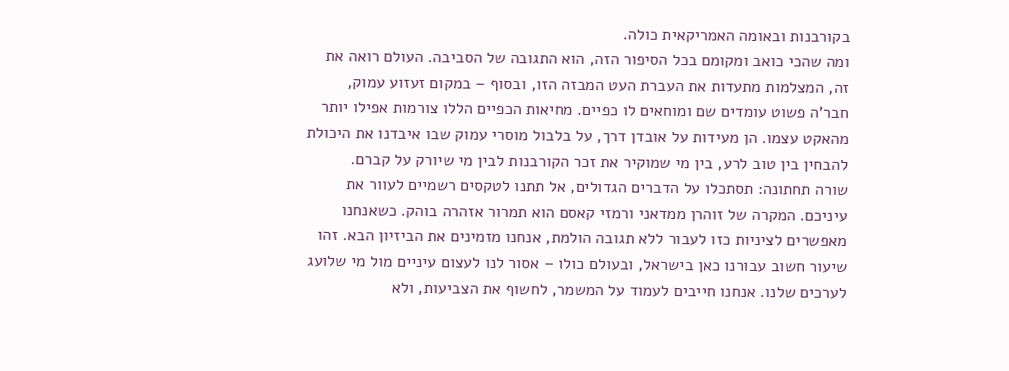בקורבנות ובאומה האמריקאית כולה.
ומה שהכי כואב ומקומם בכל הסיפור הזה, הוא התגובה של הסביבה. העולם רואה את זה, המצלמות מתעדות את העברת העט המבזה הזו, ובסוף – במקום זעזוע עמוק, חבר'ה פשוט עומדים שם ומוחאים לו כפיים. מחיאות הכפיים הללו צורמות אפילו יותר מהאקט עצמו. הן מעידות על אובדן דרך, על בלבול מוסרי עמוק שבו איבדנו את היכולת להבחין בין טוב לרע, בין מי שמוקיר את זכר הקורבנות לבין מי שיורק על קברם.
שורה תחתונה: תסתכלו על הדברים הגדולים, אל תתנו לטקסים רשמיים לעוור את עיניכם. המקרה של זוהרן ממדאני ורמזי קאסם הוא תמרור אזהרה בוהק. כשאנחנו מאפשרים לציניות כזו לעבור ללא תגובה הולמת, אנחנו מזמינים את הביזיון הבא. זהו שיעור חשוב עבורנו כאן בישראל, ובעולם כולו – אסור לנו לעצום עיניים מול מי שלועג לערכים שלנו. אנחנו חייבים לעמוד על המשמר, לחשוף את הצביעות, ולא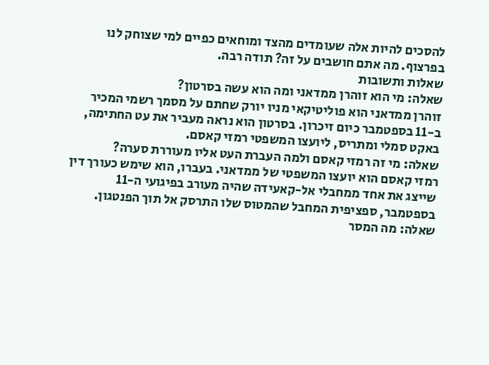להסכים להיות אלה שעומדים מהצד ומוחאים כפיים למי שצוחק לנו בפרצוף. מה אתם חושבים על זה? תודה רבה.
שאלות ותשובות
שאלה: מי הוא זוהרן ממדאני ומה הוא עשה בסרטון?
זוהרן ממדאני הוא פוליטיקאי מניו יורק שחתם על מסמך רשמי המכיר ב-11 בספטמבר כיום זיכרון. בסרטון הוא נראה מעביר את עט החתימה, באקט סמלי ומתריס, ליועצו המשפטי רמזי קאסם.
שאלה: מי זה רמזי קאסם ולמה העברת העט אליו מעוררת סערה?
רמזי קאסם הוא יועצו המשפטי של ממדאני. בעברו, הוא שימש כעורך דין שייצג את אחד ממחבלי אל-קאעידה שהיה מעורב בפיגועי ה-11 בספטמבר, ספציפית המחבל שהמטוס שלו התרסק אל תוך הפנטגון.
שאלה: מה המסר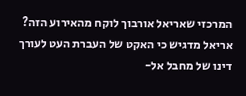המרכזי שאריאל אורבוך לוקח מהאירוע הזה?
אריאל מדגיש כי האקט של העברת העט לעורך דינו של מחבל אל-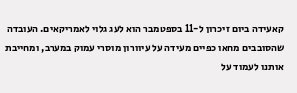קאעידה ביום זיכרון ל-11 בספטמבר הוא לעג גלוי לאמריקאים. העובדה שהסובבים מחאו כפיים מעידה על עיוורון מוסרי עמוק במערב, ומחייבת אותנו לעמוד על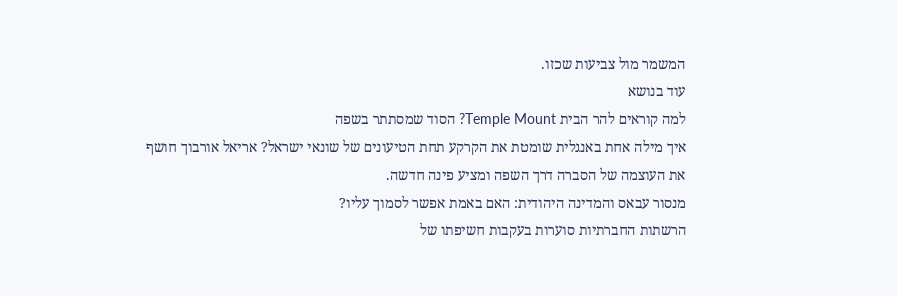המשמר מול צביעות שכזו.
עוד בנושא
למה קוראים להר הבית Temple Mount? הסוד שמסתתר בשפה
איך מילה אחת באנגלית שומטת את הקרקע תחת הטיעונים של שונאי ישראל? אריאל אורבוך חושף את העוצמה של הסברה דרך השפה ומציע פינה חדשה.
מנסור עבאס והמדינה היהודית: האם באמת אפשר לסמוך עליו?
הרשתות החברתיות סוערות בעקבות חשיפתו של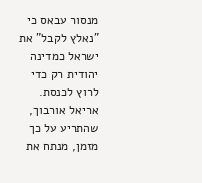מנסור עבאס כי "נאלץ לקבל" את ישראל כמדינה יהודית רק כדי לרוץ לכנסת. אריאל אורבוך, שהתריע על כך מזמן, מנתח את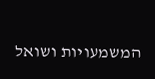המשמעויות ושואל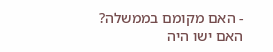- האם מקומם בממשלה?
האם ישו היה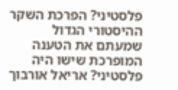פלסטיני? הפרכת השקר ההיסטורי הגדול
שמעתם את הטענה המופרכת שישו היה פלסטיני? אריאל אורבוך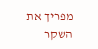מפריך את השקר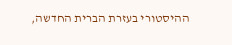ההיסטורי בעזרת הברית החדשה,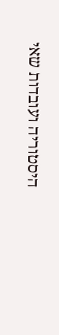היסטוריה ועובדות שאי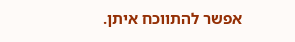אפשר להתווכח איתן.